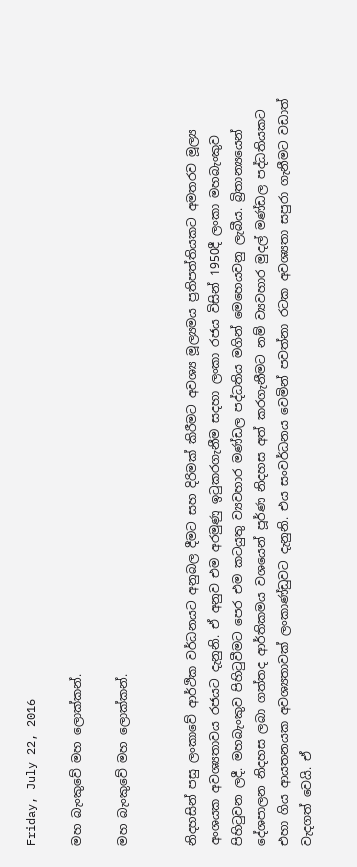Friday, July 22, 2016

මහ බැංකුවේ මහ ලොක්කන්.

මහ බැංකුවේ මහ ලොක්කන්.


නිදහසින් පසු ලංකාවේ ආර්ථික වර්ධනයට අනුබල දීමට සහ දිරිමක් කිරීමට අවශ්‍ය මූල්‍යමය ප්‍රතිපත්තියකට අමතරව මූල්‍ය අංශයක අවශ්‍යතාවය රජයට දැනුනි. ඒ අනුව එම අරමුණු ඉටුකරගැනීම සදහා ලංකා රජය විසින් 1950දී ලංකා මහබැංකුව පිහිටුවන ලදී. මහබැංකුව පිහිටුවීමට පෙර එම කටයුතු ව්‍යවහාර මණ්ඩල පද්ධතිය මගින් මෙහෙයවනු ලැබීය. බ්‍රිතාන්‍යයෙන් දේශපාලන නිදහස ලබා ගත්තද ආර්තිකමය වශ‍යෙන් පූර්ණ නිදහස අත් කරගැනීමට නම් ව්‍යවහාර මුදල් මණ්ඩල පද්ධතියකට එහා ගිය ආයතනයක අවශ්‍යතාවක් ලංකාණ්ඩුවට දැනුනි. එය සංවර්ධනය වෙමින් පවත්නා රටක අවශ්‍යතා සපුරා ගැනීමට වඩාත් වැදගත් වෙයි. ඒ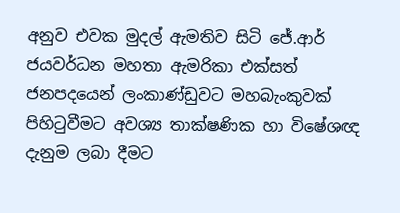අනුව එවක මුදල් ඇමතිව සිටි ජේ.ආර් ජයවර්ධන මහතා ඇමරිකා එක්සත් ජනපදයෙන් ලංකාණ්ඩුවට මහබැංකුවක් පිහිටුවීමට අවශ්‍ය තාක්ෂණික හා විෂේශඥ දැනුම ලබා දීමට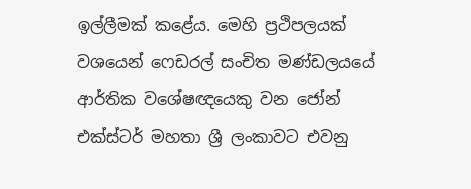ඉල්ලීමක් කළේය. මෙහි ප්‍රථිපලයක් වශයෙන් ෆෙඩරල් සංචිත මණ්ඩලයයේ ආර්තික වශේෂඥයෙකු වන ජෝන් එක්ස්ටර් මහතා ශ්‍රී ලංකාවට එවනු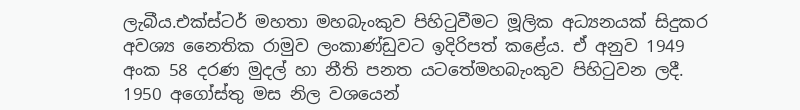ලැබීය.එක්ස්ටර් මහතා මහබැංකුව පිහිටුවීමට මූලික අධ්‍යනයක් සිදුකර අවශ්‍ය නෛතික රාමුව ලංකාණ්ඩුවට ඉදිරිපත් කළේය. ඒ අනුව 1949 අංක 58 දරණ මුදල් හා නීති පනත යටතේමහබැංකුව පිහිටුවන ලදී. 1950 අගෝස්තු මස නිල වශයෙන්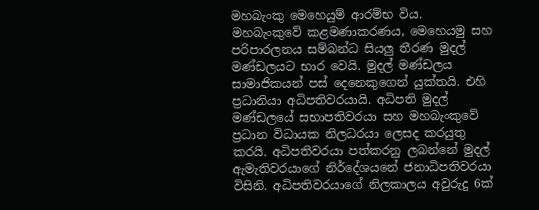මහබැංකු මෙහෙයුම් ආරම්භ විය.
මහබැංකුවේ කළමණාකරණය, මෙහෙයමු සහ පරිපාරලනය සම්බන්ධ සියලු තීරණ මුදල් මණ්ඩලයට භාර වෙයි. මුදල් මණ්ඩලය සාමාජිකයන් පස් දෙනෙකුගෙන් යුක්තයි. එහි ප්‍රධානියා අධිපතිවරයායි. අධිපති මුදල් මණ්ඩලයේ සභාපතිවරයා සහ මහබැංකුවේ ප්‍රධාන විධායක නිලධරයා ලෙසද කරයුතු කරයි. අධිපතිවරයා පත්කරනු ලබන්නේ මුදල් ඇමැතිවරයාගේ නිර්දේශයනේ ජනාධිපතිවරයා විසිනි. අධිපතිවරයාගේ නිලකාලය අවුරුදු 6ක්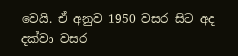වෙයි. ඒ අනුව 1950 වසර සිට අද දක්වා වසර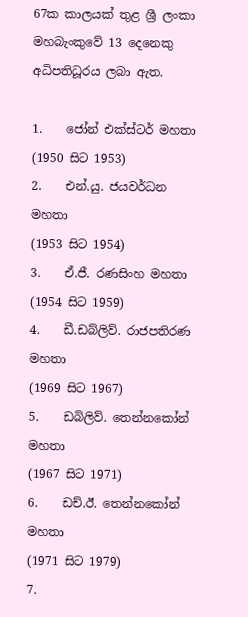67ක කාලයක් තුළ ශ්‍රී ලංකා මහබැංකුවේ 13 දෙනෙකු අධිපතිධූරය ලබා ඇත.

1.    ජෝන් එක්ස්ටර් මහතා                                     (1950 සිට 1953)
2.    එන්.යු. ජයවර්ධන මහතා                                  (1953 සිට 1954)
3.    ඒ.ජී. රණසිංහ මහතා                                        (1954 සිට 1959)
4.    ඩී.ඩබ්ලිව්. රාජපතිරණ මහතා                            (1969 සිට 1967)
5.    ඩබිලිව්. තෙන්නකෝන් මහතා                          (1967 සිට 1971)
6.    ඩච්.ඊ. තෙන්නකෝන් මහතා                            (1971 සිට 1979)
7.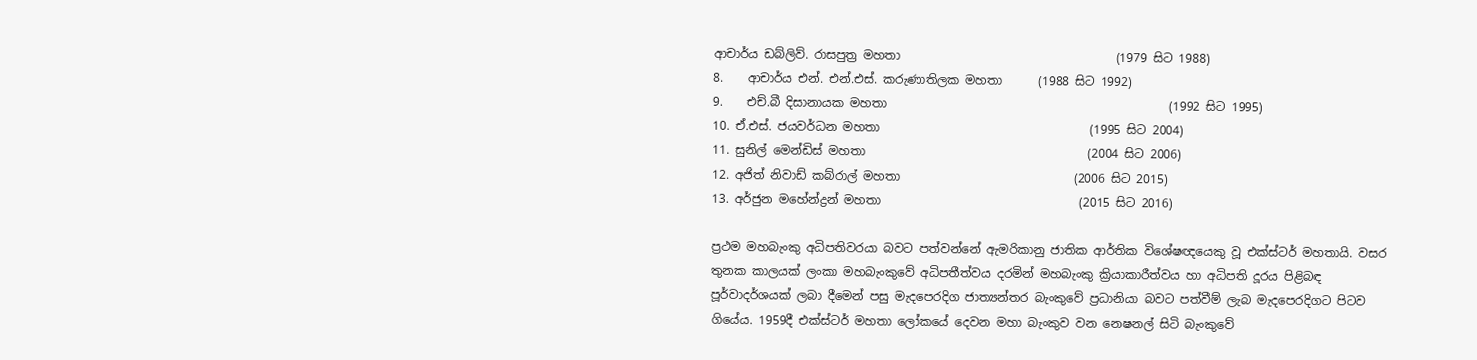ආචාර්ය ඩබ්ලිව්. රාසපුත්‍ර මහතා                                    (1979 සිට 1988)
8.    ආචාර්ය එන්. එන්.එස්. කරුණාතිලක මහතා      (1988 සිට 1992)
9.    එච්.බී දිසානායක මහතා                                               (1992 සිට 1995)
10. ඒ.එස්. ජයවර්ධන මහතා                                   (1995 සිට 2004)
11. සුනිල් මෙන්ඩිස් මහතා                                     (2004 සිට 2006)
12. අජිත් නිවාඩ් කබ්රාල් මහතා                             (2006 සිට 2015)
13. අර්ජුන මහේන්ද්‍රන් මහතා                                 (2015 සිට 2016)

ප්‍රථම මහබැංකු අධිපතිවරයා බවට පත්වන්නේ ඇමරිකානු ජාතික ආර්තික විශේෂඥයෙකු වූ එක්ස්ටර් මහතායි. වසර තුනක කාලයක් ලංකා මහබැංකුවේ අධිපතීත්වය දරමින් මහබැංකු ක්‍රියාකාරීත්වය හා අධිපති දූරය පිළිබඳ පූර්වාදර්ශයක් ලබා දීමෙන් පසු මැදපෙරදිග ජාත්‍යන්තර බැංකුවේ ප්‍රධානියා බවට පත්වීම් ලැබ මැදපෙරදිගට පිටව ගියේය. 1959දී එක්ස්ටර් මහතා ලෝකයේ දෙවන මහා බැංකුව වන නෙෂනල් සිටි බැංකුවේ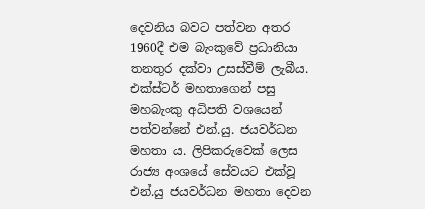දෙවනිය බවට පත්වන අතර 1960දී එම බැංකුවේ ප්‍රධානියා තනතුර දක්වා උසස්වීම් ලැබීය.
එක්ස්ටර් මහතාගෙන් පසු මහබැංකු අධිපති වශයෙන් පත්වන්නේ එන්.යු. ජයවර්ධන මහතා ය. ලිපිකරුවෙක් ලෙස රාජ්‍ය අංශයේ සේවයට එක්වූ එන්.යු ජයවර්ධන මහතා දෙවන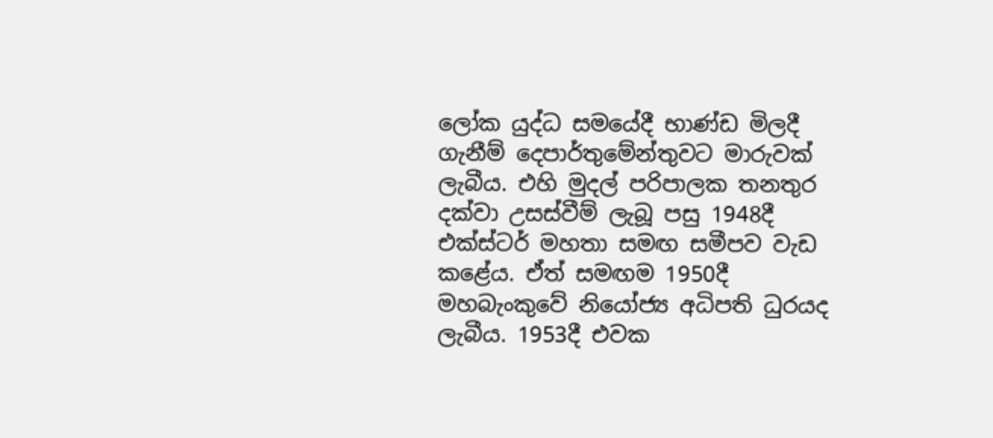ලෝක යුද්ධ සමයේදී භාණ්ඩ මිලදී ගැනීම් දෙපාර්තුමේන්තුවට මාරුවක් ලැබීය. එහි මුදල් පරිපාලක තනතුර දක්වා උසස්වීම් ලැබූ පසු 1948දී එක්ස්ටර් මහතා සමඟ සමීපව වැඩ කළේය. ඒත් සමඟම 1950දී මහබැංකුවේ නියෝජ්‍ය අධිපති ධුරයද ලැබීය. 1953දී එවක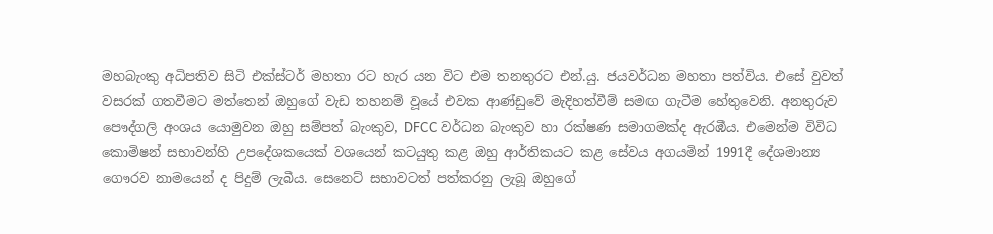මහබැංකු අධිපතිව සිටි එක්ස්ටර් මහතා රට හැර යන විට එම තනතුරට එන්.යු. ජයවර්ධන මහතා පත්විය. එසේ වුවත් වසරක් ගතවීමට මත්තෙන් ඔහුගේ වැඩ තහනම් වූයේ එවක ආණ්ඩුවේ මැදිහත්වීම් සමඟ ගැටීම හේතුවෙනි. අනතුරුව පෞද්ගලි අංශය යොමුවන ඔහු සම්පත් බැංකුව, DFCC වර්ධන බැංකුව හා රක්ෂණ සමාගමක්ද ඇරඹීය. එමෙන්ම විවිධ කොමිෂන් සභාවන්හි උපදේශකයෙක් වශයෙන් කටයුතු කළ ඔහු ආර්තිකයට කළ සේවය අගයමින් 1991දී දේශමාන්‍ය ගෞරව නාමයෙන් ද පිදුම් ලැබීය. සෙනෙට් සභාවටත් පත්කරනු ලැබූ ඔහුගේ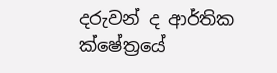දරුවන් ද ආර්තික ක්ෂේත්‍රයේ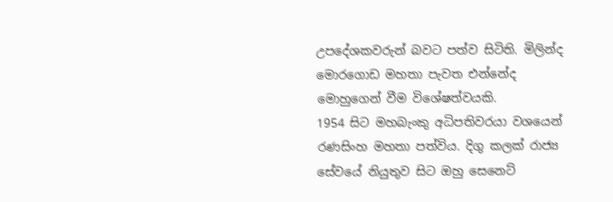උපදේශකවරුන් බවට පත්ව සිටිති. මිලින්ද මොරගොඩ මහතා පැවත එන්නේද මොහුගෙන් වීම විශේෂත්වයකි.
1954 සිට මහබැංකු අධිපතිවරයා වශයෙන් රණසිංහ මහතා පත්විය. දිගු කලක් රාජ්‍ය සේවයේ නියුතුව සිට ඔහු සෙනෙට්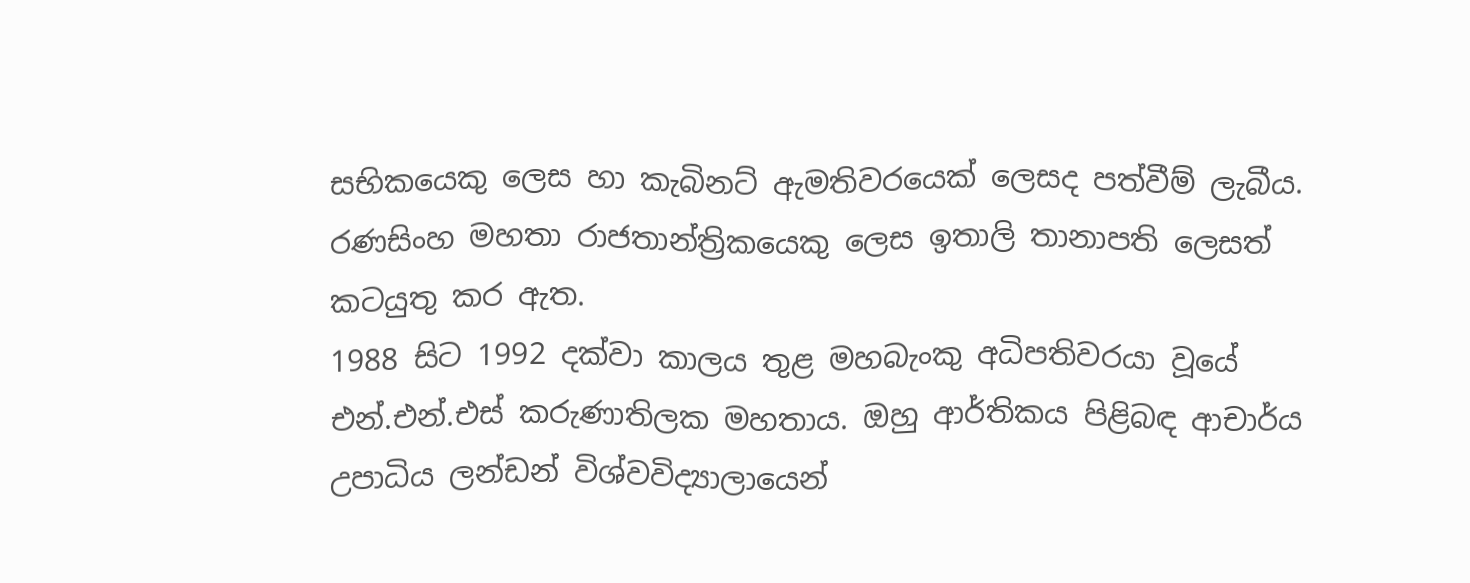සභිකයෙකු ලෙස හා කැබිනට් ඇමතිවරයෙක් ලෙසද පත්වීම් ලැබීය. රණසිංහ මහතා රාජතාන්ත්‍රිකයෙකු ලෙස ඉතාලි තානාපති ලෙසත් කටයුතු කර ඇත.
1988 සිට 1992 දක්වා කාලය තුළ මහබැංකු අධිපතිවරයා වූයේ එන්.එන්.එස් කරුණාතිලක මහතාය. ඔහු ආර්තිකය පිළිබඳ ආචාර්ය උපාධිය ලන්ඩන් විශ්වවිද්‍යාලායෙන්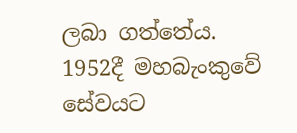ලබා ගත්තේය. 1952දී මහබැංකුවේ සේවයට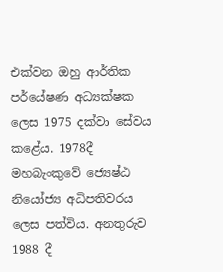එක්වන ඔහු ආර්තික පර්යේෂණ අධ්‍යක්ෂක ලෙස 1975 දක්වා සේවය කළේය. 1978දී මහබැංකුවේ ජ්‍යෙෂ්ඨ නියෝජ්‍ය අධිපතිවරය ලෙස පත්විය. අනතුරුව 1988 දී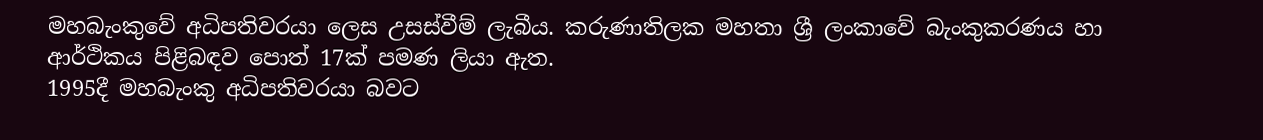මහබැංකුවේ අධිපතිවරයා ලෙස උසස්වීම් ලැබීය. කරුණාතිලක මහතා ශ්‍රී ලංකාවේ බැංකුකරණය හා ආර්ථිකය පිළිබඳව පොත් 17ක් පමණ ලියා ඇත.
1995දී මහබැංකු අධිපතිවරයා බවට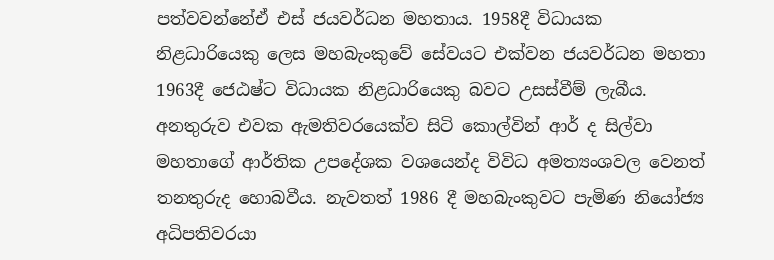පත්වවන්නේඒ එස් ජයවර්ධන මහතාය. 1958දී විධායක නිළධාරියෙකු ලෙස මහබැංකුවේ සේවයට එක්වන ජයවර්ධන මහතා 1963දී ජෙඨෂ්ට විධායක නිළධාරියෙකු බවට උසස්වීම් ලැබීය. අනතුරුව එවක ඇමතිවරයෙක්ව සිටි කොල්වින් ආර් ද සිල්වා මහතාගේ ආර්තික උපදේශක වශයෙන්ද විවිධ අමත්‍යංශවල වෙනත් තනතුරුද හොබවීය. නැවතත් 1986 දී මහබැංකුවට පැමිණ නියෝජ්‍ය අධිපතිවරයා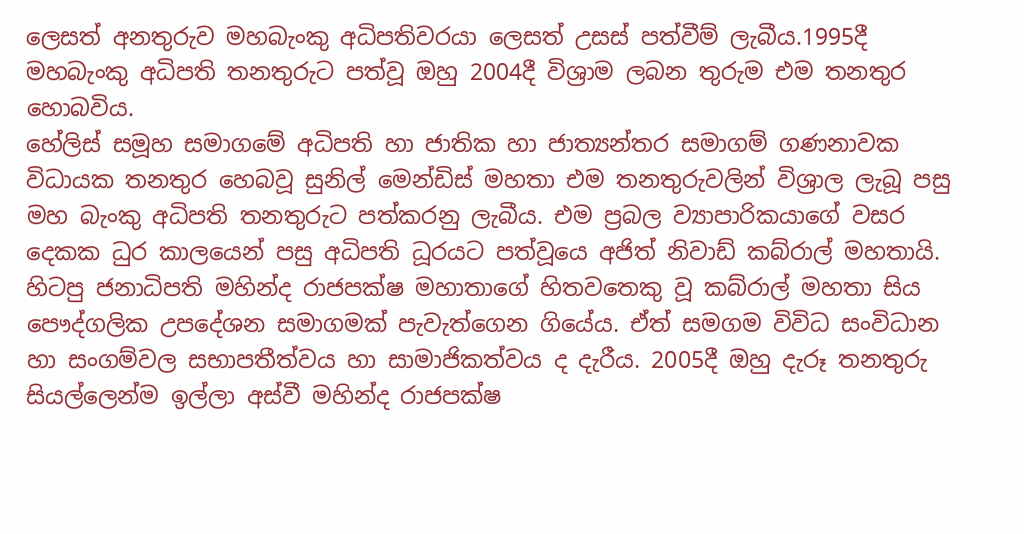ලෙසත් අනතුරුව මහබැංකු අධිපතිවරයා ලෙසත් උසස් පත්වීම් ලැබීය.1995දී මහබැංකු අධිපති තනතුරුට පත්වූ ඔහු 2004දී විශ්‍රාම ලබන තුරුම එම තනතුර හොබවිය.
හේලිස් සමූහ සමාගමේ අධිපති හා ජාතික හා ජාත්‍යන්තර සමාගම් ගණනාවක විධායක තනතුර හෙබවූ සුනිල් මෙන්ඩිස් මහතා එම තනතුරුවලින් විශ්‍රාල ලැබූ පසු මහ බැංකු අධිපති තනතුරුට පත්කරනු ලැබීය. එම ප්‍රබල ව්‍යාපාරිකයාගේ වසර දෙකක ධුර කාලයෙන් පසු අධිපති ධූරයට පත්වූයෙ අජිත් නිවාඩ් කබ්රාල් මහතායි. හිටපු ජනාධිපති මහින්ද රාජපක්ෂ මහාතාගේ හිතවතෙකු වූ කබ්රාල් මහතා සිය පෞද්ගලික උපදේශන සමාගමක් පැවැත්ගෙන ගියේය. ඒත් සමගම විවිධ සංවිධාන හා සංගම්වල සභාපතීත්වය හා සාමාජිකත්වය ද දැරීය. 2005දී ඔහු දැරූ තනතුරු සියල්ලෙන්ම ඉල්ලා අස්වී මහින්ද රාජපක්ෂ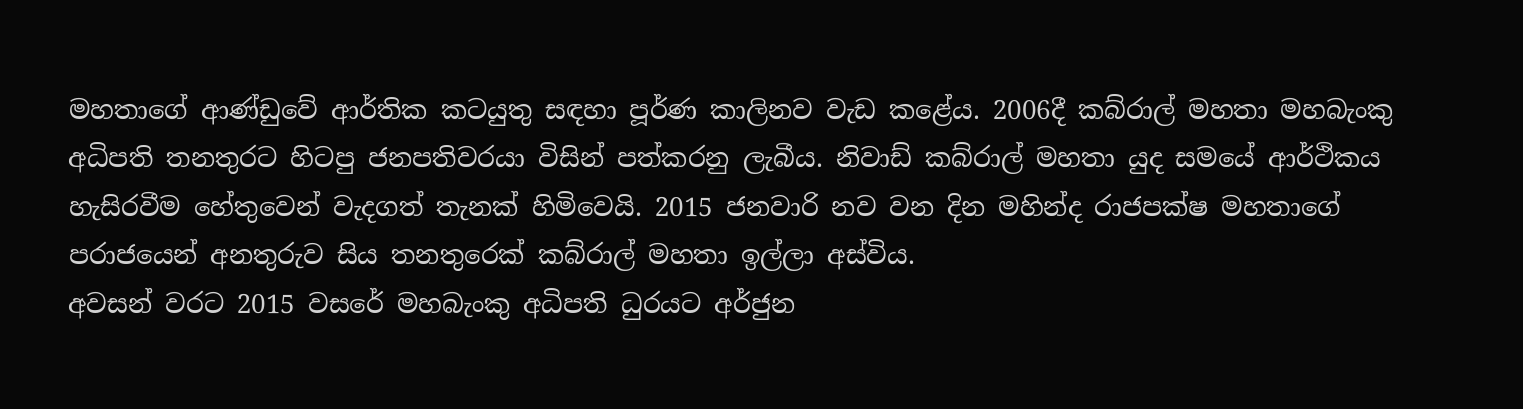මහතාගේ ආණ්ඩුවේ ආර්තික කටයුතු සඳහා පූර්ණ කාලිනව වැඩ කළේය. 2006දී කබ්රාල් මහතා මහබැංකු අධිපති තනතුරට හිටපු ජනපතිවරයා විසින් පත්කරනු ලැබීය. නිවාඩ් කබ්රාල් මහතා යුද සමයේ ආර්ථිකය හැසිරවීම හේතුවෙන් වැදගත් තැනක් හිමිවෙයි. 2015 ජනවාරි නව වන දින මහින්ද රාජපක්ෂ මහතාගේ පරාජයෙන් අනතුරුව සිය තනතුරෙක් කබ්රාල් මහතා ඉල්ලා අස්විය.
අවසන් වරට 2015 වසරේ මහබැංකු අධිපති ධුරයට අර්ජුන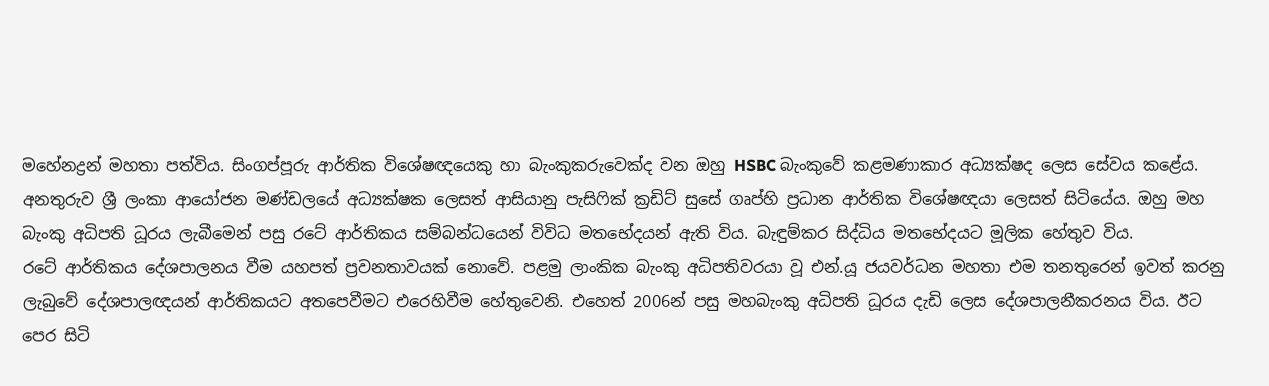මහේනද්‍රන් මහතා පත්විය. සිංගප්පූරු ආර්තික විශේෂඥයෙකු හා බැංකුකරුවෙක්ද වන ඔහු HSBC බැංකුවේ කළමණාකාර අධ්‍යක්ෂද ලෙස සේවය කළේය. අනතුරුව ශ්‍රී ලංකා ආයෝජන මණ්ඩලයේ අධ්‍යක්ෂක ලෙසත් ආසියානු පැසිෆික් ක්‍රඩිට් සුසේ ගෘප්හි ප්‍රධාන ආර්තික විශේෂඥයා ලෙසත් සිටියේය. ඔහු මහ බැංකු අධිපති ධූරය ලැබීමෙන් පසු රටේ ආර්තිකය සම්බන්ධයෙන් විවිධ මතභේදයන් ඇති විය. බැඳුම්කර සිද්ධිය මතභේදයට මූලික හේතුව විය.
රටේ ආර්තිකය දේශපාලනය වීම යහපත් ප්‍රවනතාවයක් නොවේ. පළමු ලාංකික බැංකු අධිපතිවරයා වූ එන්.යූ ජයවර්ධන මහතා එම තනතුරෙන් ඉවත් කරනු ලැබුවේ දේශපාලඥයන් ආර්තිකයට අතපෙවීමට එරෙහිවීම හේතුවෙනි. එහෙත් 2006න් පසු මහබැංකු අධිපති ධූරය දැඩි ලෙස දේශපාලනීකරනය විය. ඊට පෙර සිටි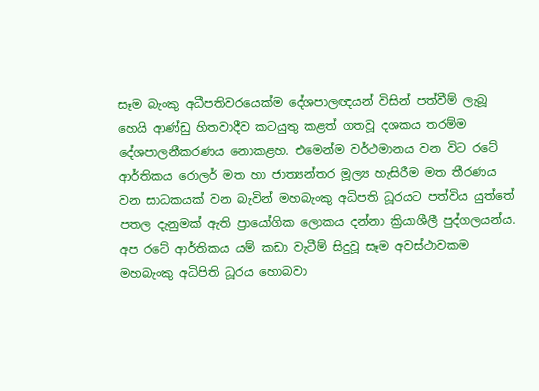සෑම බැංකු අධීපතිවරයෙක්ම දේශපාලඥයන් විසින් පත්වීම් ලැබූ හෙයි ආණ්ඩු හිතවාදීව කටයුතු කළත් ගතවූ දශකය තරම්ම දේශපාලනීකරණය නොකළහ. එමෙන්ම වර්ථමානය වන විට රටේ ආර්තිකය රොලර් මත හා ජාත්‍යන්තර මූල්‍ය හැසිරීම මත තීරණය වන සාධකයක් වන බැවින් මහබැංකු අධිපති ධූරයට පත්විය යුත්තේ පතල දැනුමක් ඇති ප්‍රායෝගික ලොකය දන්නා ක්‍රියාශීලී පුද්ගලයන්ය. අප රටේ ආර්තිකය යම් කඩා වැටීම් සිදුවූ සෑම අවස්ථාවකම මහබැංකු අධිපිති ධූරය හොබවා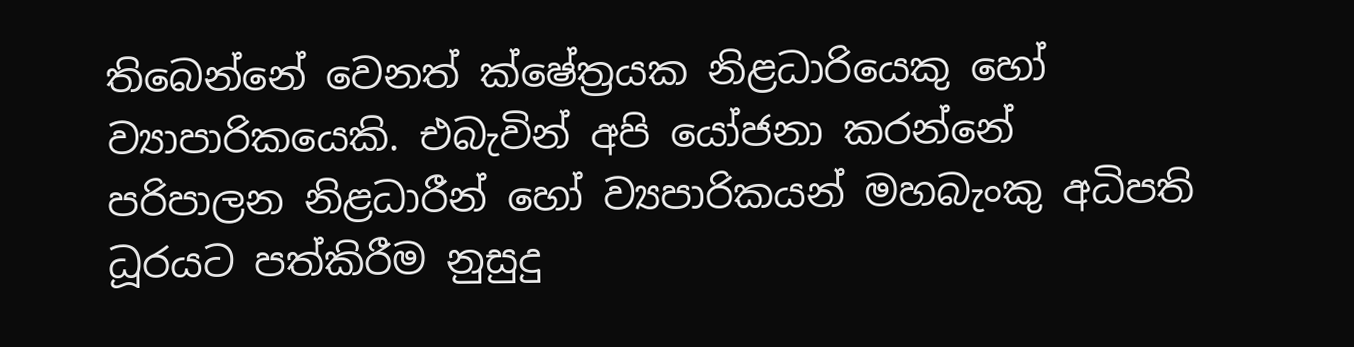තිබෙන්නේ වෙනත් ක්ෂේත්‍රයක නිළධාරියෙකු හෝ ව්‍යාපාරිකයෙකි. එබැවින් අපි යෝජනා කරන්නේ පරිපාලන නිළධාරීන් හෝ ව්‍යපාරිකයන් මහබැංකු අධිපති ධූරයට පත්කිරීම නුසුදු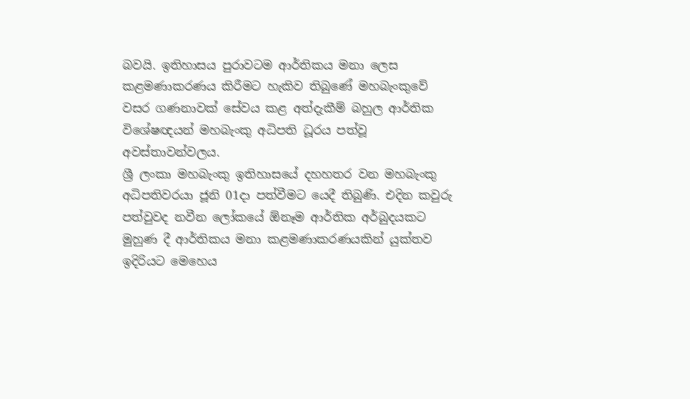බවයි. ඉතිහාසය පුරාවටම ආර්තිකය මනා ලෙස කළමණාකරණය කිරීමට හැකිව තිබුණේ මහබැංකුවේ වසර ගණනාවක් සේවය කළ අත්දැකීම් බහුල ආර්තික විශේෂඥයන් මහබැංකු අධිපති ධූරය පත්වූ අවස්තාවන්වලය.
ශ්‍රී ලංකා මහබැංකු ඉතිහාසයේ දහහතර වන මහබැංකු අධිපතිවරයා ජූනි 01දා පත්වීමට යෙදී තිබුණි. එදින කවුරු පත්වුවද නවීන ලෝකයේ ඕනෑම ආර්තික අර්බුදයකට මුහුණ දී ආර්තිකය මනා කළමණාකරණයකින් යුක්තව ඉදිරියට මෙහෙය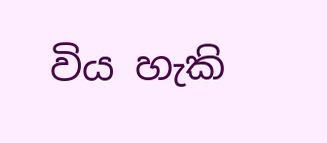විය හැකි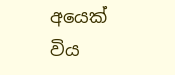අයෙක් විය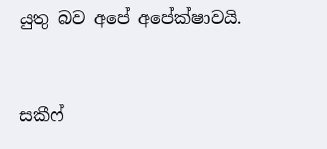යුතු බව අපේ අපේක්ෂාවයි.


සකීෆ්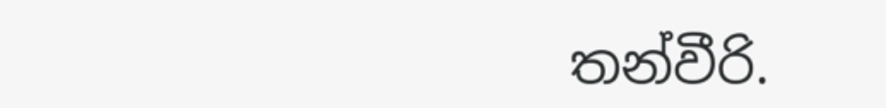තන්වීරි.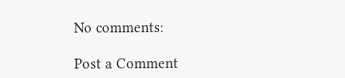No comments:

Post a Comment